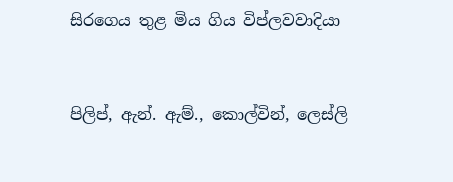සිරගෙය තුළ මිය ගිය විප්ලවවාදියා


පිලිප්, ඇන්. ඇම්., කොල්වින්, ලෙස්ලි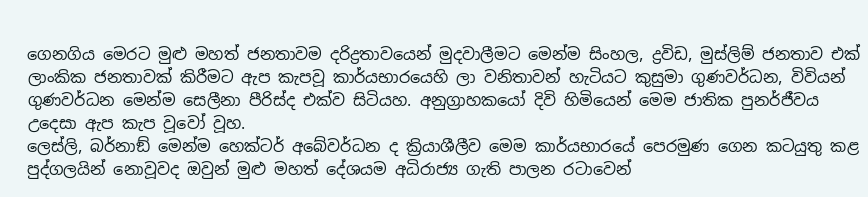ගෙනගිය මෙරට මුළු මහත් ජනතාවම දරිද්‍රතාවයෙන් මුදවාලීමට මෙන්ම සිංහල, ද්‍රවිඩ, මුස්ලිම් ජනතාව එක් ලාංකික ජනතාවක් කිරීමට ඇප කැපවූ කාර්යභාරයෙහි ලා වනිතාවන් හැටියට කුසුමා ගුණවර්ධන, විවියන් ගුණවර්ධන මෙන්ම සෙලීනා පීරිස්ද එක්ව සිටියහ. අනුග්‍රාහකයෝ දිවි හිමියෙන් මෙම ජාතික පුනර්ජීවය උදෙසා ඇප කැප වූවෝ වූහ.
ලෙස්ලි, බර්නාඞ් මෙන්ම හෙක්ටර් අබේවර්ධන ද ක්‍රියාශීලීව මෙම කාර්යභාරයේ පෙරමුණ ගෙන කටයුතු කළ පුද්ගලයින් නොවූවද ඔවුන් මුළු මහත් දේශයම අධිරාජ්‍ය ගැති පාලන රටාවෙන්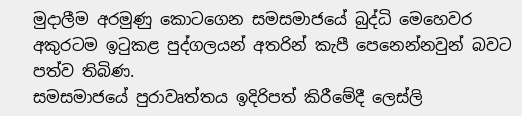මුදාලීම අරමුණු කොටගෙන සමසමාජයේ බුද්ධි මෙහෙවර අකුරටම ඉටුකළ පුද්ගලයන් අතරින් කැපී පෙනෙන්නවුන් බවට පත්ව තිබිණ.
සමසමාජයේ පුරාවෘත්තය ඉදිරිපත් කිරීමේදී ලෙස්ලි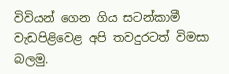විවියන් ගෙන ගිය සටන්කාමී වැඩපිළිවෙළ අපි තවදුරටත් විමසා බලමු.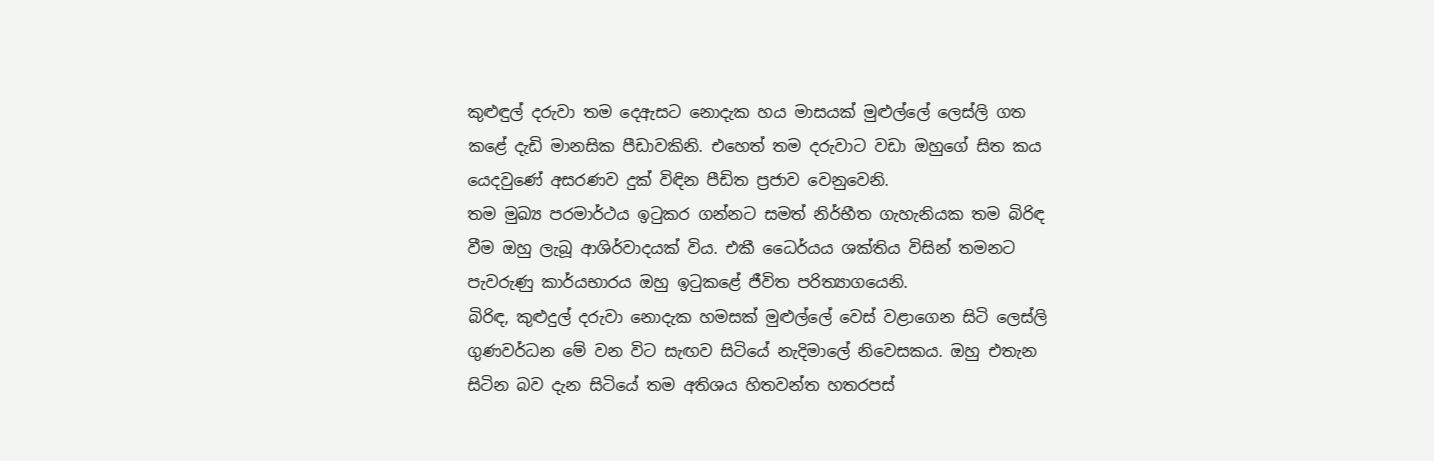කුළුඳුල් දරුවා තම දෙඇසට නොදැක හය මාසයක් මුළුල්ලේ ලෙස්ලි ගත කළේ දැඩි මානසික පීඩාවකිනි. එහෙත් තම දරුවාට වඩා ඔහුගේ සිත කය යෙදවුණේ අසරණව දුක් විඳින පීඩිත ප්‍රජාව වෙනුවෙනි.
තම මුඛ්‍ය පරමාර්ථය ඉටුකර ගන්නට සමත් නිර්භීත ගැහැනියක තම බිරිඳ වීම ඔහු ලැබූ ආශිර්වාදයක් විය. එකී ධෛර්යය ශක්තිය විසින් තමනට පැවරුණු කාර්යභාරය ඔහු ඉටුකළේ ජීවිත පරිත්‍යාගයෙනි.
බිරිඳ, කුළුදුල් දරුවා නොදැක හමසක් මුළුල්ලේ වෙස් වළාගෙන සිටි ලෙස්ලි ගුණවර්ධන මේ වන විට සැඟව සිටියේ නැදිමාලේ නිවෙසකය. ඔහු එතැන සිටින බව දැන සිටියේ තම අතිශය හිතවන්ත හතරපස්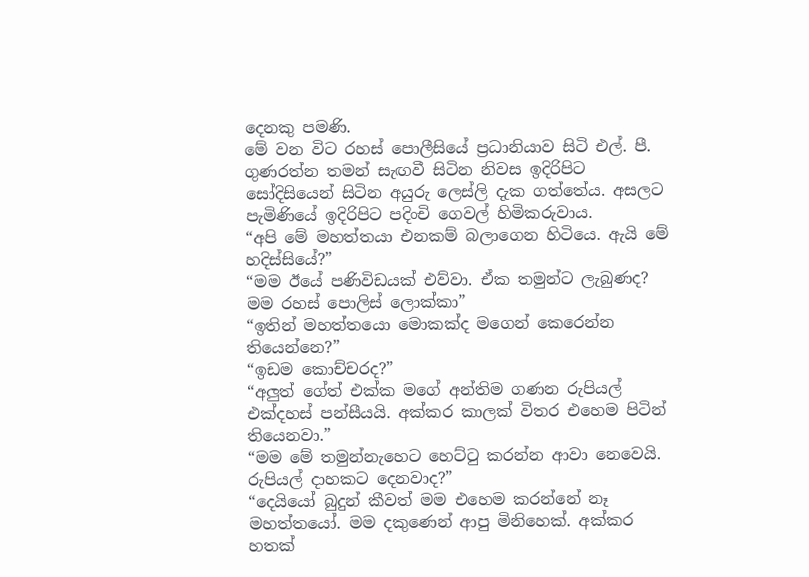දෙනකු පමණි.
මේ වන විට රහස් පොලීසියේ ප්‍රධානියාව සිටි එල්. පී. ගුණරත්න තමන් සැඟවී සිටින නිවස ඉදිරිපිට සෝදිසියෙන් සිටින අයුරු ලෙස්ලි දැක ගත්තේය. අසලට පැමිණියේ ඉදිරිපිට පදිංචි ගෙවල් හිමිකරුවාය.
“අපි මේ මහත්තයා එනකම් බලාගෙන හිටියෙ. ඇයි මේ හදිස්සියේ?”
“මම ඊයේ පණිවිඩයක් එව්වා. ඒක තමුන්ට ලැබුණද? මම රහස් පොලිස් ලොක්කා”
“ඉතින් මහත්තයො මොකක්ද මගෙන් කෙරෙන්න තියෙන්නෙ?”
“ඉඩම කොච්චරද?”
“අලුත් ගේත් එක්ක මගේ අන්තිම ගණන රුපියල් එක්දහස් පන්සීයයි. අක්කර කාලක් විතර එහෙම පිටින් තියෙනවා.”
“මම මේ තමුන්නැහෙට හෙට්ටු කරන්න ආවා නෙවෙයි. රුපියල් දාහකට දෙනවාද?”
“දෙයියෝ බුදුන් කීවත් මම එහෙම කරන්නේ නෑ මහත්තයෝ. මම දකුණෙන් ආපු මිනිහෙක්. අක්කර හතක්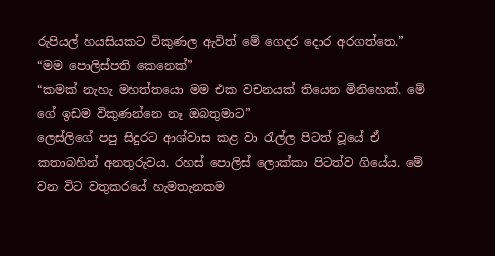රුපියල් හයසියකට විකුණල ඇවිත් මේ ගෙදර දොර අරගත්තෙ.”
“මම පොලිස්පති කෙනෙක්”
“කමක් නැහැ මහත්තයො මම එක වචනයක් තියෙන මිනිහෙක්. මේ ගේ ඉඩම විකුණන්නෙ නෑ ඔබතුමාට”
ලෙස්ලිගේ පපු සිදුරට ආශ්වාස කළ වා රැල්ල පිටත් වූයේ ඒ කතාබහින් අනතුරුවය. රහස් පොලිස් ලොක්කා පිටත්ව ගියේය. මේ වන විට වතුකරයේ හැමතැනකම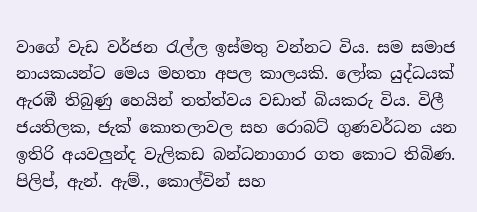වාගේ වැඩ වර්ජන රැල්ල ඉස්මතු වන්නට විය. සම සමාජ නායකයන්ට මෙය මහතා අපල කාලයකි. ලෝක යුද්ධයක් ඇරඹී තිබුණු හෙයින් තත්ත්වය වඩාත් බියකරු විය. විලී ජයතිලක, ජැක් කොතලාවල සහ රොබට් ගුණවර්ධන යන ඉතිරි අයවලුන්ද වැලිකඩ බන්ධනාගාර ගත කොට තිබිණ.
පිලිප්, ඇන්. ඇම්., කොල්වින් සහ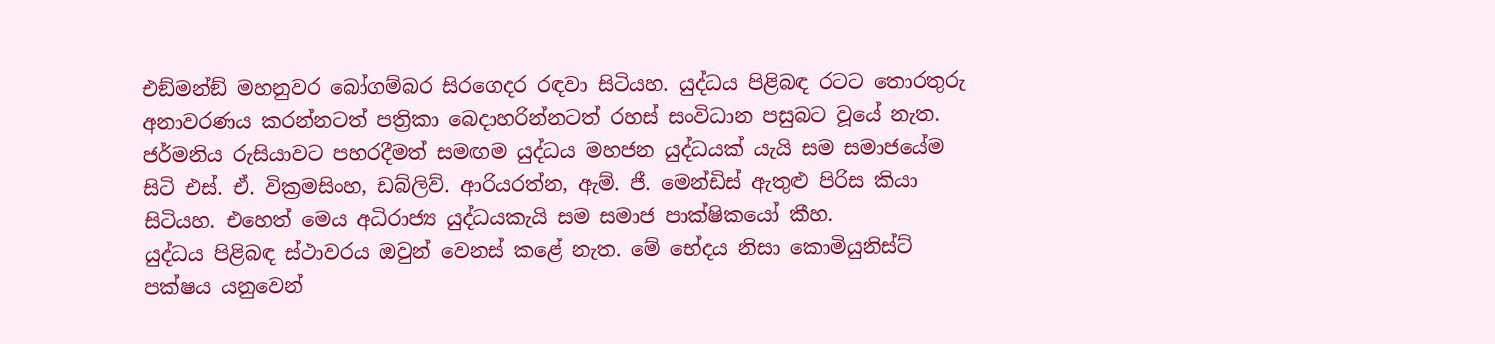එඞ්මන්ඞ් මහනුවර බෝගම්බර සිරගෙදර රඳවා සිටියහ. යුද්ධය පිළිබඳ රටට තොරතුරු අනාවරණය කරන්නටත් පත්‍රිකා බෙදාහරින්නටත් රහස් සංවිධාන පසුබට වූයේ නැත.
ජර්මනිය රුසියාවට පහරදීමත් සමඟම යුද්ධය මහජන යුද්ධයක් යැයි සම සමාජයේම සිටි එස්. ඒ. වික්‍රමසිංහ, ඩබ්ලිව්. ආරියරත්න, ඇම්. ජී. මෙන්ඩිස් ඇතුළු පිරිස කියා සිටියහ. එහෙත් මෙය අධිරාජ්‍ය යුද්ධයකැයි සම සමාජ පාක්ෂිකයෝ කීහ.
යුද්ධය පිළිබඳ ස්ථාවරය ඔවුන් වෙනස් කළේ නැත. මේ භේදය නිසා කොමියුනිස්ට් පක්ෂය යනුවෙන්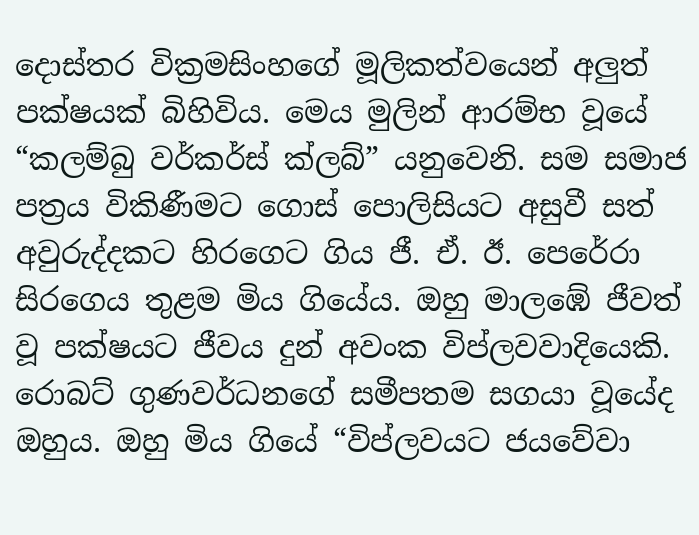දොස්තර වික්‍රමසිංහගේ මූලිකත්වයෙන් අලුත් පක්ෂයක් බිහිවිය. මෙය මුලින් ආරම්භ වූයේ “කලම්බු වර්කර්ස් ක්ලබ්” යනුවෙනි. සම සමාජ පත්‍රය විකිණීමට ගොස් පොලිසියට අසුවී සත් අවුරුද්දකට හිරගෙට ගිය ජී. ඒ. ඊ. පෙරේරා සිරගෙය තුළම මිය ගියේය. ඔහු මාලඹේ ජීවත් වූ පක්ෂයට ජීවය දුන් අවංක විප්ලවවාදියෙකි. රොබට් ගුණවර්ධනගේ සමීපතම සගයා වූයේද ඔහුය. ඔහු මිය ගියේ “විප්ලවයට ජයවේවා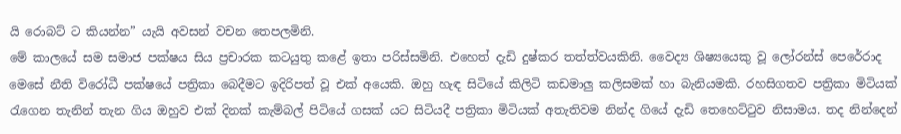යි රොබට් ට කියන්න” යැයි අවසන් වචන තෙපලමිනි.
මේ කාලයේ සම සමාජ පක්ෂය සිය ප්‍රචාරක කටයුතු කළේ ඉතා පරිස්සමිනි. එහෙත් දැඩි දුෂ්කර තත්ත්වයකිනි. වෛද්‍ය ශිෂ්‍යයෙකු වූ ලෝරන්ස් පෙරේරාද මෙසේ නීති විරෝධී පක්ෂයේ පත්‍රිකා බෙදීමට ඉදිරිපත් වූ එක් අයෙකි. ඔහු හැඳ සිටියේ කිලිටි කඩමාලු කලිසමක් හා බැනියමකි. රහසිගතව පත්‍රිකා මිටියක් රැගෙන තැනින් තැන ගිය ඔහුව එක් දිනක් කැම්බල් පිටියේ ගසක් යට සිටියදී පත්‍රිකා මිටියක් අතැතිවම නින්ද ගියේ දැඩි තෙහෙට්ටුව නිසාමය. තද නින්දෙන්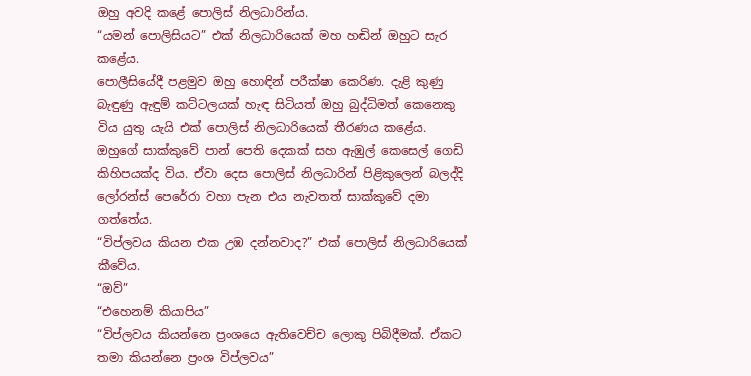ඔහු අවදි කළේ පොලිස් නිලධාරින්ය.
“යමන් පොලිසියට” එක් නිලධාරියෙක් මහ හඬින් ඔහුට සැර කළේය.
පොලීසියේදී පළමුව ඔහු හොඳින් පරීක්ෂා කෙරිණ. දැළි කුණු බැඳුණු ඇඳුම් කට්ටලයක් හැඳ සිටියත් ඔහු බුද්ධිමත් කෙනෙකු විය යුතු යැයි එක් පොලිස් නිලධාරියෙක් තීරණය කළේය.
ඔහුගේ සාක්කුවේ පාන් පෙති දෙකක් සහ ඇඹුල් කෙසෙල් ගෙඩි කිහිපයක්ද විය. ඒවා දෙස පොලිස් නිලධාරින් පිළිකුලෙන් බලද්දි ලෝරන්ස් පෙරේරා වහා පැන එය නැවතත් සාක්කුවේ දමා ගත්තේය.
“විප්ලවය කියන එක උඹ දන්නවාද?” එක් පොලිස් නිලධාරියෙක් කීවේය.
“ඔව්”
“එහෙනම් කියාපිය”
“විප්ලවය කියන්නෙ ප්‍රංශයෙ ඇතිවෙච්ච ලොකු පිබිදීමක්. ඒකට තමා කියන්නෙ ප්‍රංශ විප්ලවය”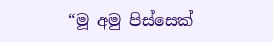“මූ අමු පිස්සෙක්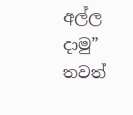අල්ල දාමු” තවත්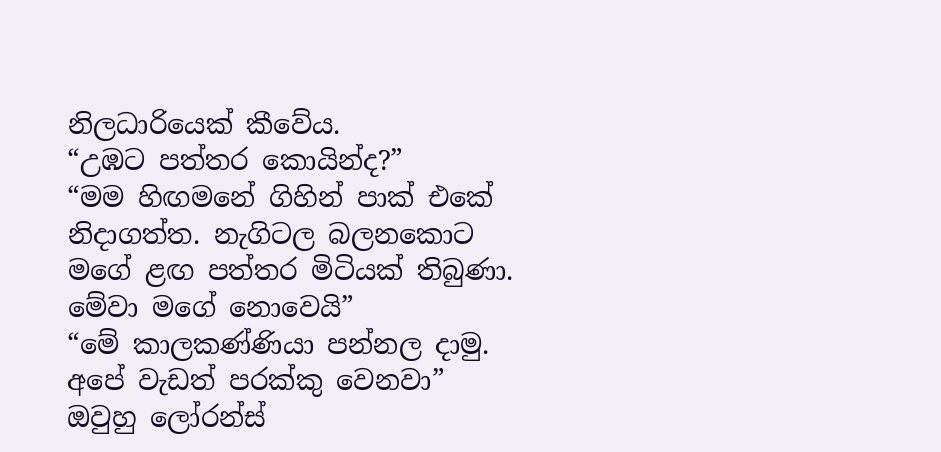නිලධාරියෙක් කීවේය.
“උඹට පත්තර කොයින්ද?”
“මම හිඟමනේ ගිහින් පාක් එකේ නිදාගත්ත. නැගිටල බලනකොට මගේ ළඟ පත්තර මිටියක් තිබුණා. මේවා මගේ නොවෙයි”
“මේ කාලකණ්ණියා පන්නල දාමු. අපේ වැඩත් පරක්කු වෙනවා”
ඔවුහු ලෝරන්ස්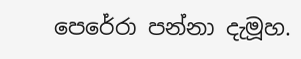පෙරේරා පන්නා දැමූහ.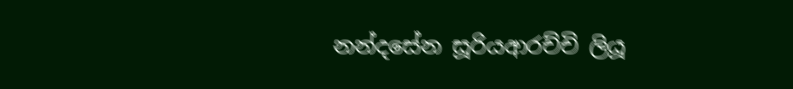නන්දසේන සූරියආරච්චි ලියූ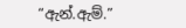“ඇන්.ඇම්.”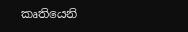කෘතියෙනි